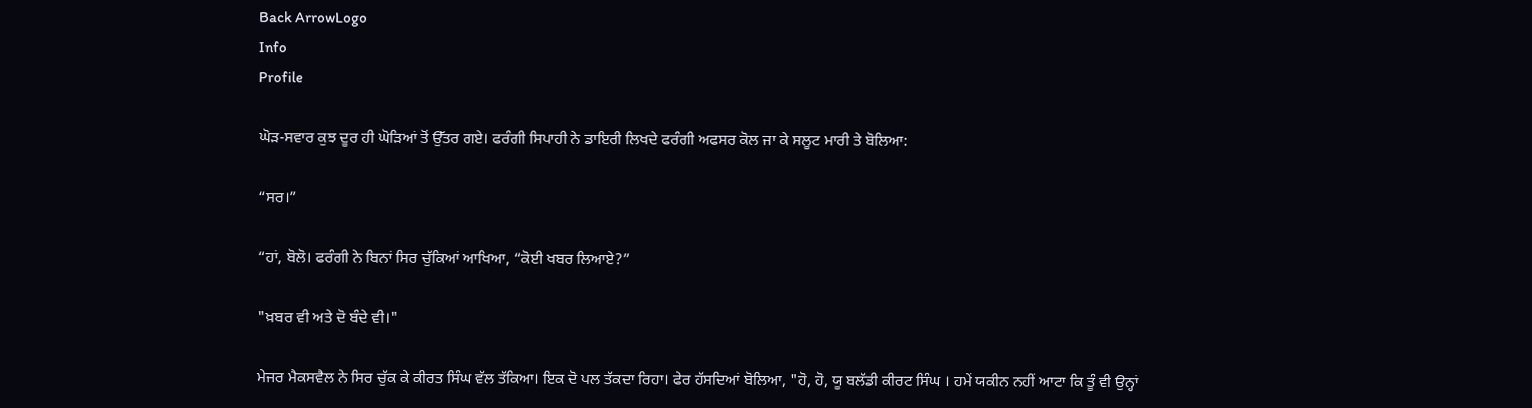Back ArrowLogo
Info
Profile

ਘੋੜ-ਸਵਾਰ ਕੁਝ ਦੂਰ ਹੀ ਘੋੜਿਆਂ ਤੋਂ ਉੱਤਰ ਗਏ। ਫਰੰਗੀ ਸਿਪਾਹੀ ਨੇ ਡਾਇਰੀ ਲਿਖਦੇ ਫਰੰਗੀ ਅਫਸਰ ਕੋਲ ਜਾ ਕੇ ਸਲੂਟ ਮਾਰੀ ਤੇ ਬੋਲਿਆ:

“ਸਰ।”

“ਹਾਂ, ਬੋਲੋ। ਫਰੰਗੀ ਨੇ ਬਿਨਾਂ ਸਿਰ ਚੁੱਕਿਆਂ ਆਖਿਆ, “ਕੋਈ ਖਬਰ ਲਿਆਏ?”

"ਖ਼ਬਰ ਵੀ ਅਤੇ ਦੋ ਬੰਦੇ ਵੀ।"

ਮੇਜਰ ਮੈਕਸਵੈਲ ਨੇ ਸਿਰ ਚੁੱਕ ਕੇ ਕੀਰਤ ਸਿੰਘ ਵੱਲ ਤੱਕਿਆ। ਇਕ ਦੋ ਪਲ ਤੱਕਦਾ ਰਿਹਾ। ਫੇਰ ਹੱਸਦਿਆਂ ਬੋਲਿਆ, "ਹੋ, ਹੋ, ਯੂ ਬਲੱਡੀ ਕੀਰਟ ਸਿੰਘ । ਹਮੇਂ ਯਕੀਨ ਨਹੀਂ ਆਟਾ ਕਿ ਤੂੰ ਵੀ ਉਨ੍ਹਾਂ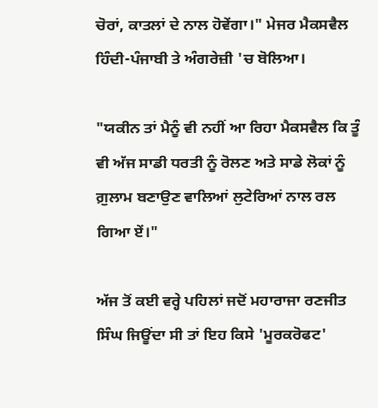ਚੋਰਾਂ, ਕਾਤਲਾਂ ਦੇ ਨਾਲ ਹੋਵੇਂਗਾ।" ਮੇਜਰ ਮੈਕਸਵੈਲ ਹਿੰਦੀ-ਪੰਜਾਬੀ ਤੇ ਅੰਗਰੇਜ਼ੀ 'ਚ ਬੋਲਿਆ।

"ਯਕੀਨ ਤਾਂ ਮੈਨੂੰ ਵੀ ਨਹੀਂ ਆ ਰਿਹਾ ਮੈਕਸਵੈਲ ਕਿ ਤੂੰ ਵੀ ਅੱਜ ਸਾਡੀ ਧਰਤੀ ਨੂੰ ਰੋਲਣ ਅਤੇ ਸਾਡੇ ਲੋਕਾਂ ਨੂੰ ਗ਼ੁਲਾਮ ਬਣਾਉਣ ਵਾਲਿਆਂ ਲੁਟੇਰਿਆਂ ਨਾਲ ਰਲ ਗਿਆ ਏਂ।"

ਅੱਜ ਤੋਂ ਕਈ ਵਰ੍ਹੇ ਪਹਿਲਾਂ ਜਦੋਂ ਮਹਾਰਾਜਾ ਰਣਜੀਤ ਸਿੰਘ ਜਿਊਂਦਾ ਸੀ ਤਾਂ ਇਹ ਕਿਸੇ 'ਮੂਰਕਰੋਫਟ'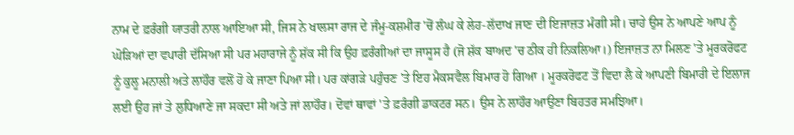ਨਾਮ ਦੇ ਫ਼ਰੰਗੀ ਯਾਤਰੀ ਨਾਲ ਆਇਆ ਸੀ, ਜਿਸ ਨੇ ਖਾਲਸਾ ਰਾਜ ਦੇ ਜੰਮੂ-ਕਸ਼ਮੀਰ 'ਚੋਂ ਲੰਘ ਕੇ ਲੇਹ-ਲੱਦਾਖ ਜਾਣ ਦੀ ਇਜਾਜ਼ਤ ਮੰਗੀ ਸੀ। ਚਾਹੇ ਉਸ ਨੇ ਆਪਣੇ ਆਪ ਨੂੰ ਘੋੜਿਆਂ ਦਾ ਵਪਾਰੀ ਦੱਸਿਆ ਸੀ ਪਰ ਮਹਾਰਾਜੇ ਨੂੰ ਸ਼ੱਕ ਸੀ ਕਿ ਉਹ ਫ਼ਰੰਗੀਆਂ ਦਾ ਜਾਸੂਸ ਹੈ (ਜੋ ਸ਼ੱਕ ਬਾਅਦ 'ਚ ਠੀਕ ਹੀ ਨਿਕਲਿਆ।) ਇਜਾਜ਼ਤ ਨਾ ਮਿਲਣ 'ਤੇ ਮੂਰਕਰੋਫਟ ਨੂੰ ਕੁਲੂ ਮਨਾਲੀ ਅਤੇ ਲਾਹੌਰ ਵਲੋਂ ਹੋ ਕੇ ਜਾਣਾ ਪਿਆ ਸੀ। ਪਰ ਕਾਂਗੜੇ ਪਹੁੰਚਣ 'ਤੇ ਇਹ ਮੈਕਸਵੈਲ ਬਿਮਾਰ ਹੋ ਗਿਆ । ਮੂਰਕਰੋਫਟ ਤੋਂ ਵਿਦਾ ਲੈ ਕੇ ਆਪਣੀ ਬਿਮਾਰੀ ਦੇ ਇਲਾਜ ਲਈ ਉਹ ਜਾਂ ਤੇ ਲੁਧਿਆਣੇ ਜਾ ਸਕਦਾ ਸੀ ਅਤੇ ਜਾਂ ਲਾਹੌਰ। ਦੋਵਾਂ ਥਾਵਾਂ 'ਤੇ ਫ਼ਰੰਗੀ ਡਾਕਟਰ ਸਨ। ਉਸ ਨੇ ਲਾਹੌਰ ਆਉਣਾ ਬਿਹਤਰ ਸਮਝਿਆ।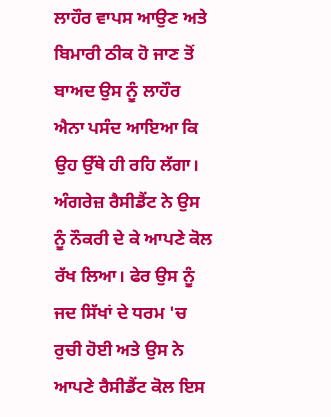ਲਾਹੌਰ ਵਾਪਸ ਆਉਣ ਅਤੇ ਬਿਮਾਰੀ ਠੀਕ ਹੋ ਜਾਣ ਤੋਂ ਬਾਅਦ ਉਸ ਨੂੰ ਲਾਹੌਰ ਐਨਾ ਪਸੰਦ ਆਇਆ ਕਿ ਉਹ ਉੱਥੇ ਹੀ ਰਹਿ ਲੱਗਾ। ਅੰਗਰੇਜ਼ ਰੈਸੀਡੈਂਟ ਨੇ ਉਸ ਨੂੰ ਨੌਕਰੀ ਦੇ ਕੇ ਆਪਣੇ ਕੋਲ ਰੱਖ ਲਿਆ। ਫੇਰ ਉਸ ਨੂੰ ਜਦ ਸਿੱਖਾਂ ਦੇ ਧਰਮ 'ਚ ਰੁਚੀ ਹੋਈ ਅਤੇ ਉਸ ਨੇ ਆਪਣੇ ਰੈਸੀਡੈਂਟ ਕੋਲ ਇਸ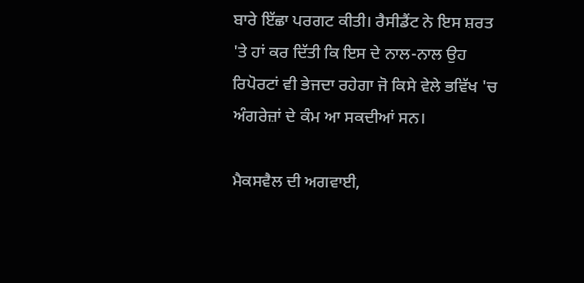ਬਾਰੇ ਇੱਛਾ ਪਰਗਟ ਕੀਤੀ। ਰੈਸੀਡੈਂਟ ਨੇ ਇਸ ਸ਼ਰਤ 'ਤੇ ਹਾਂ ਕਰ ਦਿੱਤੀ ਕਿ ਇਸ ਦੇ ਨਾਲ-ਨਾਲ ਉਹ ਰਿਪੋਰਟਾਂ ਵੀ ਭੇਜਦਾ ਰਹੇਗਾ ਜੋ ਕਿਸੇ ਵੇਲੇ ਭਵਿੱਖ 'ਚ ਅੰਗਰੇਜ਼ਾਂ ਦੇ ਕੰਮ ਆ ਸਕਦੀਆਂ ਸਨ।

ਮੈਕਸਵੈਲ ਦੀ ਅਗਵਾਈ,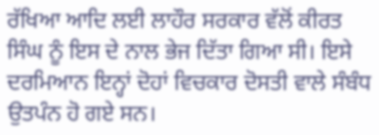ਰੱਖਿਆ ਆਦਿ ਲਈ ਲਾਹੌਰ ਸਰਕਾਰ ਵੱਲੋਂ ਕੀਰਤ ਸਿੰਘ ਨੂੰ ਇਸ ਦੇ ਨਾਲ ਭੇਜ ਦਿੱਤਾ ਗਿਆ ਸੀ। ਇਸੇ ਦਰਮਿਆਨ ਇਨ੍ਹਾਂ ਦੋਹਾਂ ਵਿਚਕਾਰ ਦੋਸਤੀ ਵਾਲੇ ਸੰਬੰਧ ਉਤਪੰਨ ਹੋ ਗਏ ਸਨ।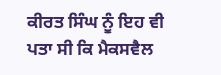ਕੀਰਤ ਸਿੰਘ ਨੂੰ ਇਹ ਵੀ ਪਤਾ ਸੀ ਕਿ ਮੈਕਸਵੈਲ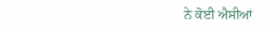ਨੇ ਕੋਈ ਐਸੀਆਂ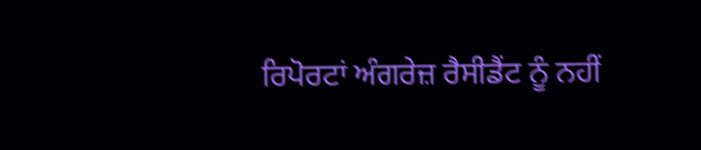ਰਿਪੋਰਟਾਂ ਅੰਗਰੇਜ਼ ਰੈਸੀਡੈਂਟ ਨੂੰ ਨਹੀਂ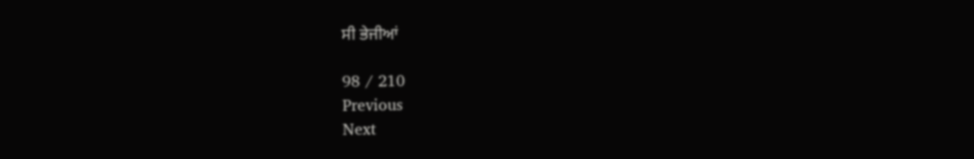ਸੀ ਭੇਜੀਆਂ

98 / 210
Previous
Next